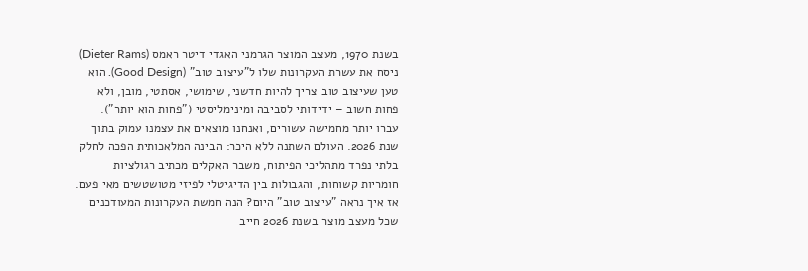בשנת 1970, מעצב המוצר הגרמני האגדי דיטר ראמס (Dieter Rams) ניסח את עשרת העקרונות שלו ל"עיצוב טוב" (Good Design). הוא טען שעיצוב טוב צריך להיות חדשני, שימושי, אסתטי, מובן, ולא פחות חשוב – ידידותי לסביבה ומינימליסטי ("פחות הוא יותר").
עברו יותר מחמישה עשורים, ואנחנו מוצאים את עצמנו עמוק בתוך שנת 2026. העולם השתנה ללא היכר: הבינה המלאכותית הפכה לחלק בלתי נפרד מתהליכי הפיתוח, משבר האקלים מכתיב רגולציות חומריות קשוחות, והגבולות בין הדיגיטלי לפיזי מטושטשים מאי פעם.
אז איך נראה "עיצוב טוב" היום? הנה חמשת העקרונות המעודכנים שכל מעצב מוצר בשנת 2026 חייב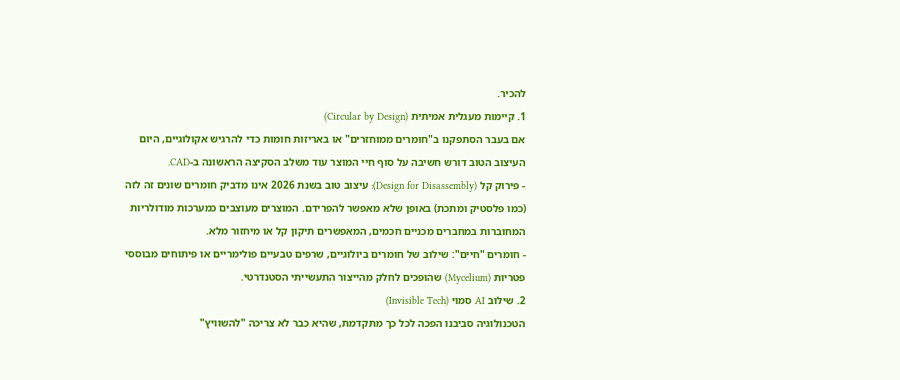להכיר.
1. קיימות מעגלית אמיתית (Circular by Design)
אם בעבר הסתפקנו ב"חומרים ממוחזרים" או באריזות חומות כדי להרגיש אקולוגיים, היום העיצוב הטוב דורש חשיבה על סוף חיי המוצר עוד משלב הסקיצה הראשונה ב-CAD.
- פירוק קל (Design for Disassembly): עיצוב טוב בשנת 2026 אינו מדביק חומרים שונים זה לזה (כמו פלסטיק ומתכת) באופן שלא מאפשר להפרידם. המוצרים מעוצבים כמערכות מודולריות המחוברות במחברים מכניים חכמים, המאפשרים תיקון קל או מיחזור מלא.
- חומרים "חיים": שילוב של חומרים ביולוגיים, שרפים טבעיים פולימריים או פיתוחים מבוססי פטריות (Mycelium) שהופכים לחלק מהייצור התעשייתי הסטנדרטי.
2. שילוב AI סמוי (Invisible Tech)
הטכנולוגיה סביבנו הפכה לכל כך מתקדמת, שהיא כבר לא צריכה "להשוויץ"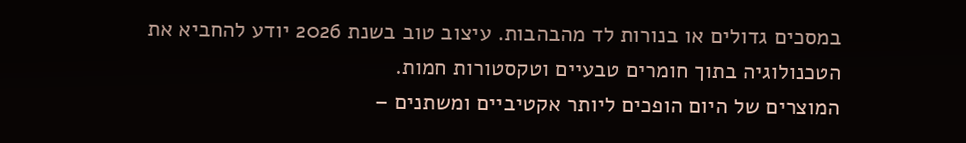במסכים גדולים או בנורות לד מהבהבות. עיצוב טוב בשנת 2026 יודע להחביא את הטכנולוגיה בתוך חומרים טבעיים וטקסטורות חמות.
המוצרים של היום הופכים ליותר אקטיביים ומשתנים –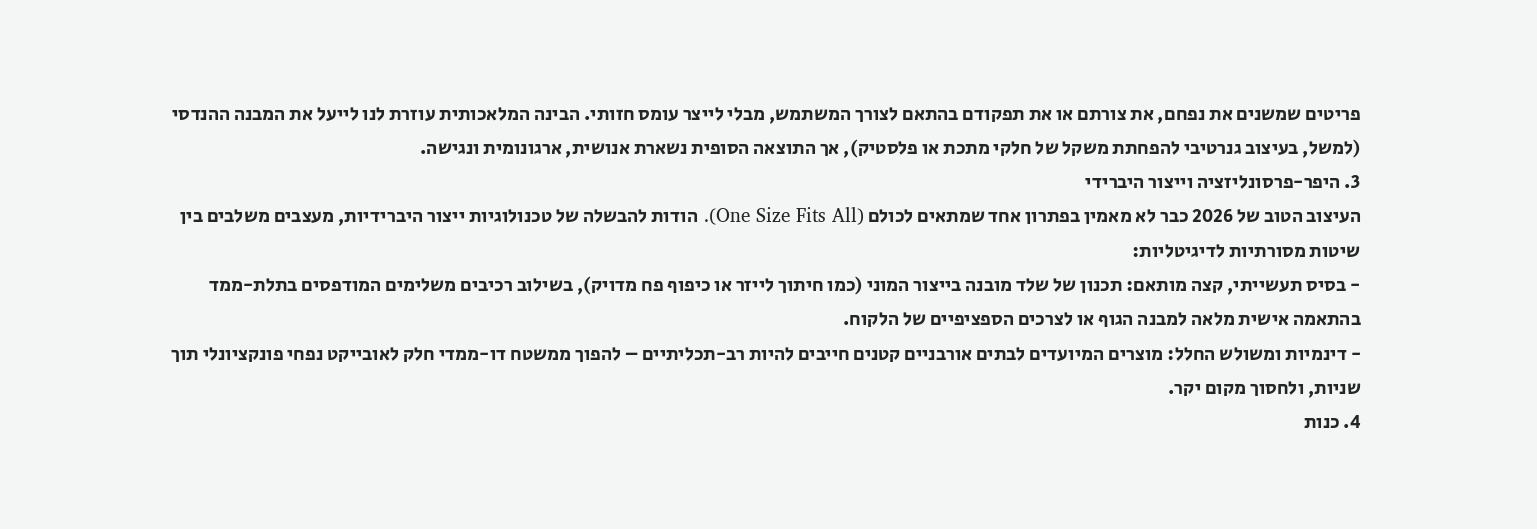פריטים שמשנים את נפחם, את צורתם או את תפקודם בהתאם לצורך המשתמש, מבלי לייצר עומס חזותי. הבינה המלאכותית עוזרת לנו לייעל את המבנה ההנדסי (למשל, בעיצוב גנרטיבי להפחתת משקל של חלקי מתכת או פלסטיק), אך התוצאה הסופית נשארת אנושית, ארגונומית ונגישה.
3. היפר-פרסונליזציה וייצור היברידי
העיצוב הטוב של 2026 כבר לא מאמין בפתרון אחד שמתאים לכולם (One Size Fits All). הודות להבשלה של טכנולוגיות ייצור היברידיות, מעצבים משלבים בין שיטות מסורתיות לדיגיטליות:
- בסיס תעשייתי, קצה מותאם: תכנון של שלד מובנה בייצור המוני (כמו חיתוך לייזר או כיפוף פח מדויק), בשילוב רכיבים משלימים המודפסים בתלת-ממד בהתאמה אישית מלאה למבנה הגוף או לצרכים הספציפיים של הלקוח.
- דינמיות ומשולש החלל: מוצרים המיועדים לבתים אורבניים קטנים חייבים להיות רב-תכליתיים – להפוך ממשטח דו-ממדי חלק לאובייקט נפחי פונקציונלי תוך שניות, ולחסוך מקום יקר.
4. כנות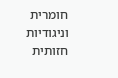חומרית וניגודיות חזותית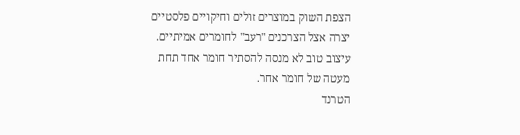הצפת השוק במוצרים זולים וחיקויים פלסטיים יצרה אצל הצרכנים "רעב" לחומרים אמיתיים. עיצוב טוב לא מנסה להסתיר חומר אחד תחת מעטה של חומר אחר.
הטרנד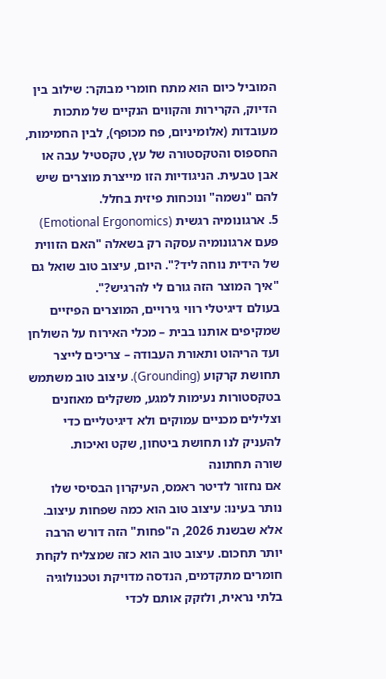המוביל כיום הוא מתח חומרי מבוקר: שילוב בין הדיוק, הקרירות והקווים הנקיים של מתכות מעובדות (אלומיניום, פח מכופף), לבין החמימות, החספוס והטקסטורה של עץ, טקסטיל עבה או אבן טבעית. הניגודיות הזו מייצרת מוצרים שיש להם "נשמה" ונוכחות פיזית בחלל.
5. ארגונומיה רגשית (Emotional Ergonomics)
פעם ארגונומיה עסקה רק בשאלה "האם הזווית של הידית נוחה ליד?". היום, עיצוב טוב שואל גם "איך המוצר הזה גורם לי להרגיש?".
בעולם דיגיטלי רווי גירויים, המוצרים הפיזיים שמקיפים אותנו בבית – מכלי האירוח על השולחן ועד הריהוט ותאורת העבודה – צריכים לייצר תחושת קרקוע (Grounding). עיצוב טוב משתמש בטקסטורות נעימות למגע, משקלים מאוזנים וצלילים מכניים עמוקים ולא דיגיטליים כדי להעניק לנו תחושת ביטחון, שקט ואיכות.
שורה תחתונה
אם נחזור לדיטר ראמס, העיקרון הבסיסי שלו נותר בעינו: עיצוב טוב הוא כמה שפחות עיצוב.
אלא שבשנת 2026, ה"פחות" הזה דורש הרבה יותר תחכום. עיצוב טוב הוא כזה שמצליח לקחת חומרים מתקדמים, הנדסה מדויקת וטכנולוגיה בלתי נראית, ולזקק אותם לכדי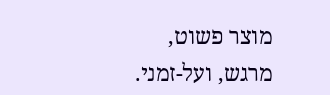מוצר פשוט, מרגש, ועל-זמני.